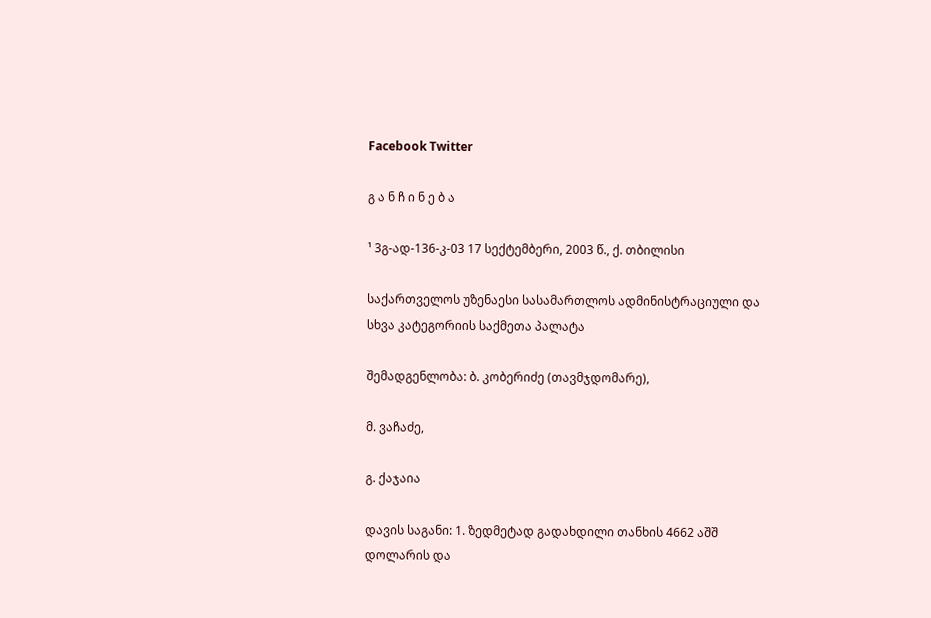Facebook Twitter

გ ა ნ ჩ ი ნ ე ბ ა

¹ 3გ-ად-136-კ-03 17 სექტემბერი, 2003 წ., ქ. თბილისი

საქართველოს უზენაესი სასამართლოს ადმინისტრაციული და სხვა კატეგორიის საქმეთა პალატა

შემადგენლობა: ბ. კობერიძე (თავმჯდომარე),

მ. ვაჩაძე,

გ. ქაჯაია

დავის საგანი: 1. ზედმეტად გადახდილი თანხის 4662 აშშ დოლარის და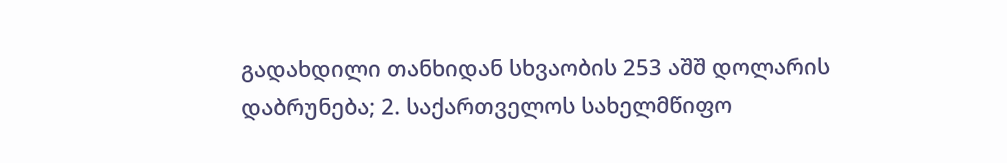გადახდილი თანხიდან სხვაობის 253 აშშ დოლარის დაბრუნება; 2. საქართველოს სახელმწიფო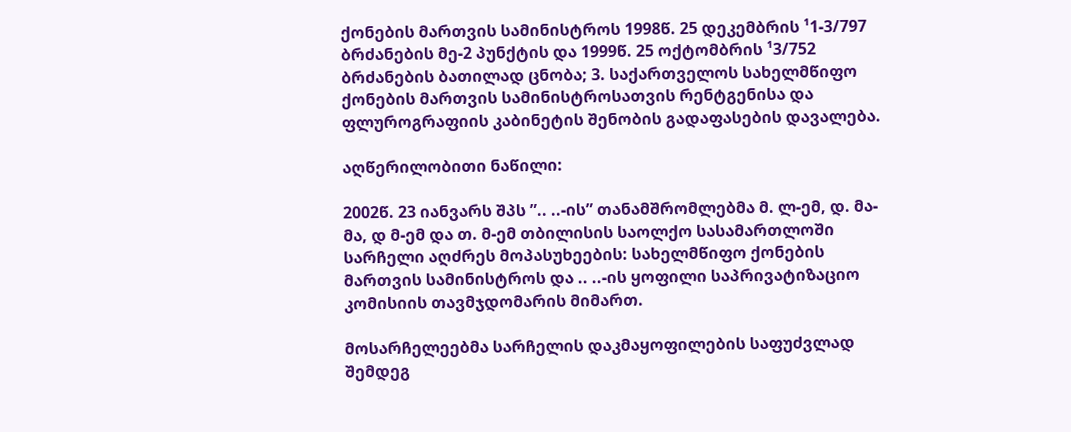ქონების მართვის სამინისტროს 1998წ. 25 დეკემბრის ¹1-3/797 ბრძანების მე-2 პუნქტის და 1999წ. 25 ოქტომბრის ¹3/752 ბრძანების ბათილად ცნობა; 3. საქართველოს სახელმწიფო ქონების მართვის სამინისტროსათვის რენტგენისა და ფლუროგრაფიის კაბინეტის შენობის გადაფასების დავალება.

აღწერილობითი ნაწილი:

2002წ. 23 იანვარს შპს ”.. ..-ის” თანამშრომლებმა მ. ლ-ემ, დ. მა-მა, დ მ-ემ და თ. მ-ემ თბილისის საოლქო სასამართლოში სარჩელი აღძრეს მოპასუხეების: სახელმწიფო ქონების მართვის სამინისტროს და .. ..-ის ყოფილი საპრივატიზაციო კომისიის თავმჯდომარის მიმართ.

მოსარჩელეებმა სარჩელის დაკმაყოფილების საფუძვლად შემდეგ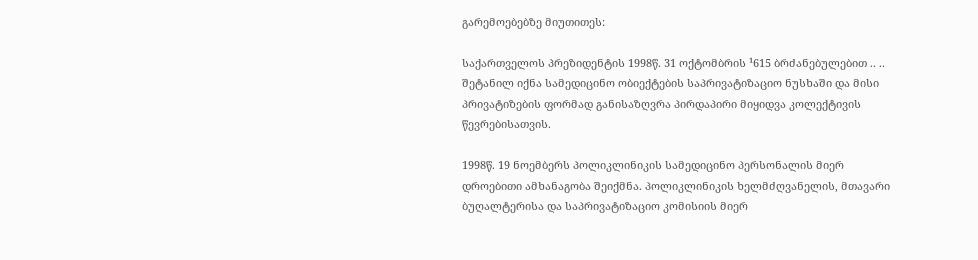გარემოებებზე მიუთითეს:

საქართველოს პრეზიდენტის 1998წ. 31 ოქტომბრის ¹615 ბრძანებულებით .. .. შეტანილ იქნა სამედიცინო ობიექტების საპრივატიზაციო ნუსხაში და მისი პრივატიზების ფორმად განისაზღვრა პირდაპირი მიყიდვა კოლექტივის წევრებისათვის.

1998წ. 19 ნოემბერს პოლიკლინიკის სამედიცინო პერსონალის მიერ დროებითი ამხანაგობა შეიქმნა. პოლიკლინიკის ხელმძღვანელის, მთავარი ბუღალტერისა და საპრივატიზაციო კომისიის მიერ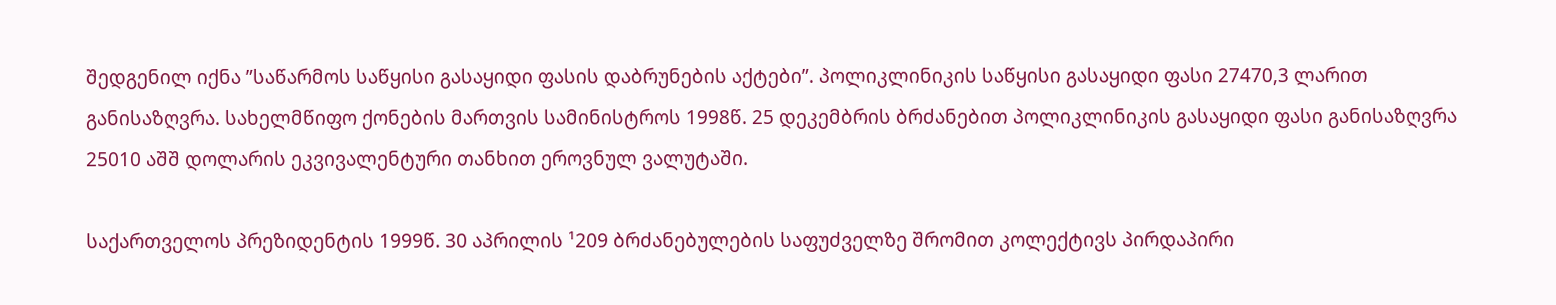შედგენილ იქნა ”საწარმოს საწყისი გასაყიდი ფასის დაბრუნების აქტები”. პოლიკლინიკის საწყისი გასაყიდი ფასი 27470,3 ლარით განისაზღვრა. სახელმწიფო ქონების მართვის სამინისტროს 1998წ. 25 დეკემბრის ბრძანებით პოლიკლინიკის გასაყიდი ფასი განისაზღვრა 25010 აშშ დოლარის ეკვივალენტური თანხით ეროვნულ ვალუტაში.

საქართველოს პრეზიდენტის 1999წ. 30 აპრილის ¹209 ბრძანებულების საფუძველზე შრომით კოლექტივს პირდაპირი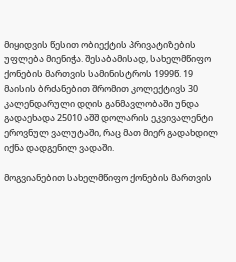მიყიდვის წესით ობიექტის პრივატიზების უფლება მიენიჭა. შესაბამისად, სახელმწიფო ქონების მართვის სამინისტროს 1999წ. 19 მაისის ბრძანებით შრომით კოლექტივს 30 კალენდარული დღის განმავლობაში უნდა გადაეხადა 25010 აშშ დოლარის ეკვივალენტი ეროვნულ ვალუტაში, რაც მათ მიერ გადახდილ იქნა დადგენილ ვადაში.

მოგვიანებით სახელმწიფო ქონების მართვის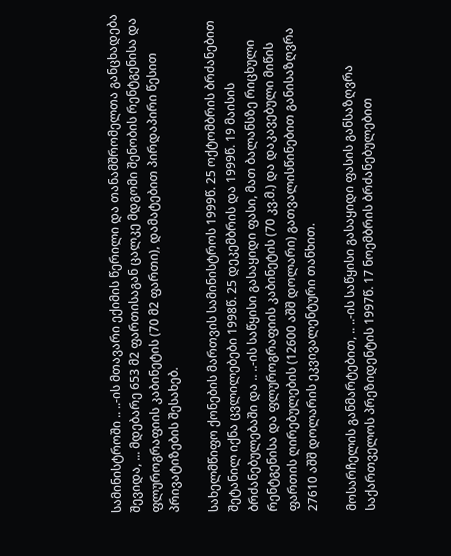სამინისტროში .. ..-ის მთავარი ექიმის წერილი და თანამშრომელთა განცხადება შევიდა, ... მდებარე 653 მ2 ფართისაგან ცალკე მდგომი შენობის რენტგენისა და ფლუროგრაფიის კაბინეტის (70 მ2 ფართი), დამატებით პირდაპირი წესით პრივატიზების შესახებ.

სახელმწიფო ქონების მართვის სამინისტროს 1999წ. 25 ოქტომბრის ბრძანებით შეტანილ იქნა ცვლილებები 1998წ. 25 დეკემბრის და 1999წ. 19 მაისის ბრძანებულებაში და .. ..-ის საწყისი გასაყიდი ფასი, მათ ბალანსზე რიცხული რენტგენისა და ფლუროგრაფიის კაბინეტის (70 კვ.მ.) და დაკავებული მიწის ფართის ღირებულების (12600 აშშ დოლარი) გათვალისწინებით განისაზღვრა 27610 აშშ დოლარის ეკვივალენტური თანხით.

მოსარჩელის განმარტებით, .. ..-ის საწყისი გასაყიდი ფასის განსაზღვრა საქართველოს პრეზიდენტის 1997წ. 17 ნოემბრის ბრძანებულებით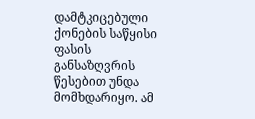დამტკიცებული ქონების საწყისი ფასის განსაზღვრის წესებით უნდა მომხდარიყო. ამ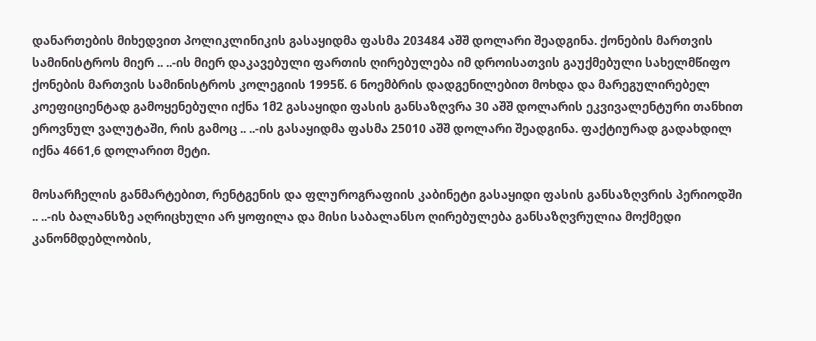დანართების მიხედვით პოლიკლინიკის გასაყიდმა ფასმა 203484 აშშ დოლარი შეადგინა. ქონების მართვის სამინისტროს მიერ .. ..-ის მიერ დაკავებული ფართის ღირებულება იმ დროისათვის გაუქმებული სახელმწიფო ქონების მართვის სამინისტროს კოლეგიის 1995წ. 6 ნოემბრის დადგენილებით მოხდა და მარეგულირებელ კოეფიციენტად გამოყენებული იქნა 1მ2 გასაყიდი ფასის განსაზღვრა 30 აშშ დოლარის ეკვივალენტური თანხით ეროვნულ ვალუტაში, რის გამოც .. ..-ის გასაყიდმა ფასმა 25010 აშშ დოლარი შეადგინა. ფაქტიურად გადახდილ იქნა 4661,6 დოლარით მეტი.

მოსარჩელის განმარტებით, რენტგენის და ფლუროგრაფიის კაბინეტი გასაყიდი ფასის განსაზღვრის პერიოდში .. ..-ის ბალანსზე აღრიცხული არ ყოფილა და მისი საბალანსო ღირებულება განსაზღვრულია მოქმედი კანონმდებლობის,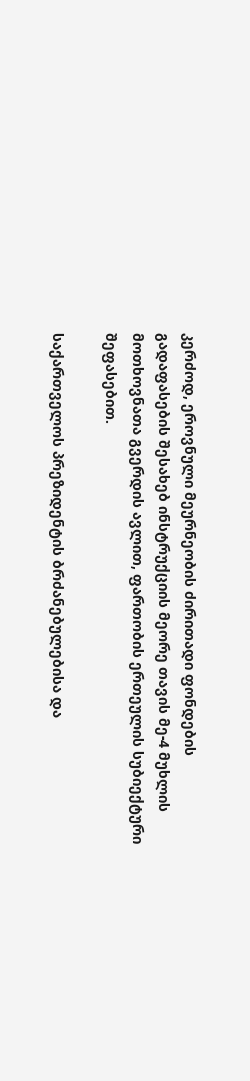კერძოდ, ეროვნული მეურნეობის ძირითადი ფონდების გადაფასების შესახებ ინსტრუქციის მეორე თავის მე-4 მუხლის მოთხოვნათა გვერდის ავლით, ფართობის ერთეულის სუბიექტური შეფასებით.

საქართველოს პრეზიდენტის ბრძანებულებისა და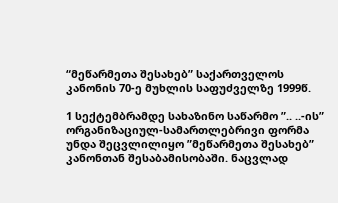“მეწარმეთა შესახებ” საქართველოს კანონის 70-ე მუხლის საფუძველზე 1999წ.

1 სექტემბრამდე სახაზინო საწარმო ”.. ..-ის” ორგანიზაციულ-სამართლებრივი ფორმა უნდა შეცვლილიყო ”მეწარმეთა შესახებ” კანონთან შესაბამისობაში. ნაცვლად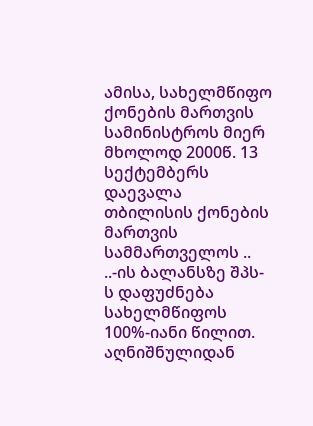ამისა, სახელმწიფო ქონების მართვის სამინისტროს მიერ მხოლოდ 2000წ. 13 სექტემბერს დაევალა თბილისის ქონების მართვის სამმართველოს .. ..-ის ბალანსზე შპს-ს დაფუძნება სახელმწიფოს 100%-იანი წილით. აღნიშნულიდან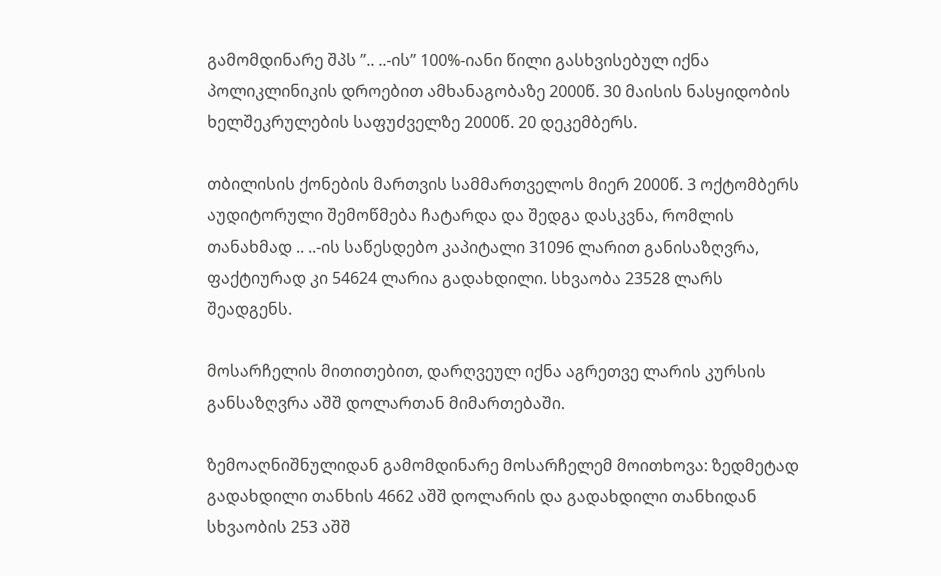გამომდინარე შპს ”.. ..-ის” 100%-იანი წილი გასხვისებულ იქნა პოლიკლინიკის დროებით ამხანაგობაზე 2000წ. 30 მაისის ნასყიდობის ხელშეკრულების საფუძველზე 2000წ. 20 დეკემბერს.

თბილისის ქონების მართვის სამმართველოს მიერ 2000წ. 3 ოქტომბერს აუდიტორული შემოწმება ჩატარდა და შედგა დასკვნა, რომლის თანახმად .. ..-ის საწესდებო კაპიტალი 31096 ლარით განისაზღვრა, ფაქტიურად კი 54624 ლარია გადახდილი. სხვაობა 23528 ლარს შეადგენს.

მოსარჩელის მითითებით, დარღვეულ იქნა აგრეთვე ლარის კურსის განსაზღვრა აშშ დოლართან მიმართებაში.

ზემოაღნიშნულიდან გამომდინარე მოსარჩელემ მოითხოვა: ზედმეტად გადახდილი თანხის 4662 აშშ დოლარის და გადახდილი თანხიდან სხვაობის 253 აშშ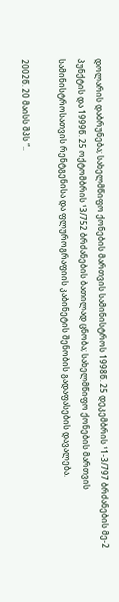დოლარის დაბრუნება; სახელმწიფო ქონების მართვის სამინისტროს 1998წ. 25 დეკემბრის ¹1-3/797 ბრძანების მე-2 პუნქტის და 1999წ. 25 ოქტომბრის ¹3/752 ბრძანების ბათილად ცნობა; სახელმწიფო ქონების მართვის სამინისტროსათვის რენტგენისა და ფლუროგრაფიის კაბინეტის შენობის გადაფასების დავალება.

2002წ. 20 მაისს შპს “..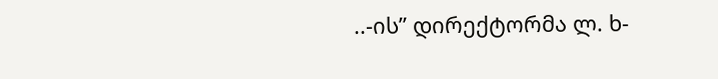..-ის” დირექტორმა ლ. ხ-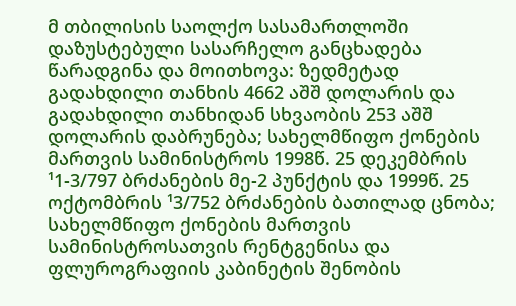მ თბილისის საოლქო სასამართლოში დაზუსტებული სასარჩელო განცხადება წარადგინა და მოითხოვა: ზედმეტად გადახდილი თანხის 4662 აშშ დოლარის და გადახდილი თანხიდან სხვაობის 253 აშშ დოლარის დაბრუნება; სახელმწიფო ქონების მართვის სამინისტროს 1998წ. 25 დეკემბრის ¹1-3/797 ბრძანების მე-2 პუნქტის და 1999წ. 25 ოქტომბრის ¹3/752 ბრძანების ბათილად ცნობა; სახელმწიფო ქონების მართვის სამინისტროსათვის რენტგენისა და ფლუროგრაფიის კაბინეტის შენობის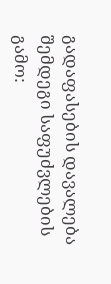გადაფასების დავალება შემდეგი საფუძვლების გამო: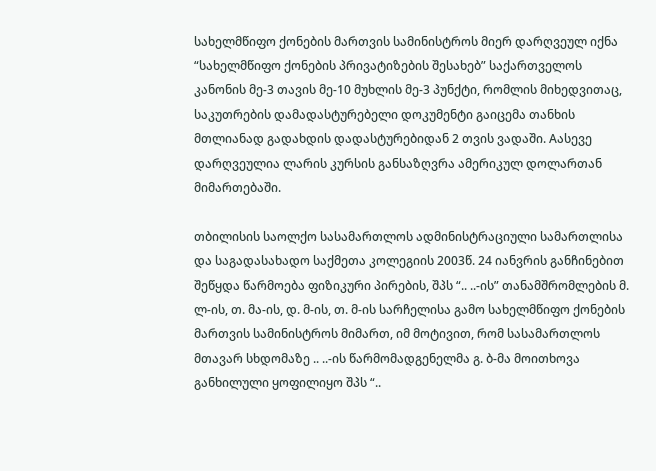სახელმწიფო ქონების მართვის სამინისტროს მიერ დარღვეულ იქნა “სახელმწიფო ქონების პრივატიზების შესახებ” საქართველოს კანონის მე-3 თავის მე-10 მუხლის მე-3 პუნქტი, რომლის მიხედვითაც, საკუთრების დამადასტურებელი დოკუმენტი გაიცემა თანხის მთლიანად გადახდის დადასტურებიდან 2 თვის ვადაში. Aასევე დარღვეულია ლარის კურსის განსაზღვრა ამერიკულ დოლართან მიმართებაში.

თბილისის საოლქო სასამართლოს ადმინისტრაციული სამართლისა და საგადასახადო საქმეთა კოლეგიის 2003წ. 24 იანვრის განჩინებით შეწყდა წარმოება ფიზიკური პირების, შპს “.. ..-ის” თანამშრომლების მ. ლ-ის, თ. მა-ის, დ. მ-ის, თ. მ-ის სარჩელისა გამო სახელმწიფო ქონების მართვის სამინისტროს მიმართ, იმ მოტივით, რომ სასამართლოს მთავარ სხდომაზე .. ..-ის წარმომადგენელმა გ. ბ-მა მოითხოვა განხილული ყოფილიყო შპს “..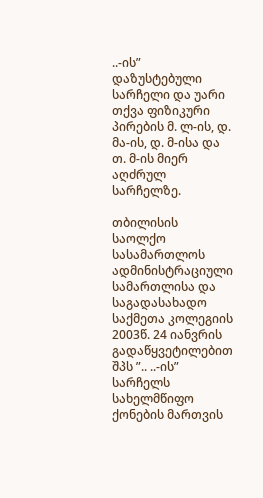..-ის” დაზუსტებული სარჩელი და უარი თქვა ფიზიკური პირების მ. ლ-ის, დ. მა-ის, დ. მ-ისა და თ. მ-ის მიერ აღძრულ სარჩელზე.

თბილისის საოლქო სასამართლოს ადმინისტრაციული სამართლისა და საგადასახადო საქმეთა კოლეგიის 2003წ. 24 იანვრის გადაწყვეტილებით შპს ”.. ..-ის” სარჩელს სახელმწიფო ქონების მართვის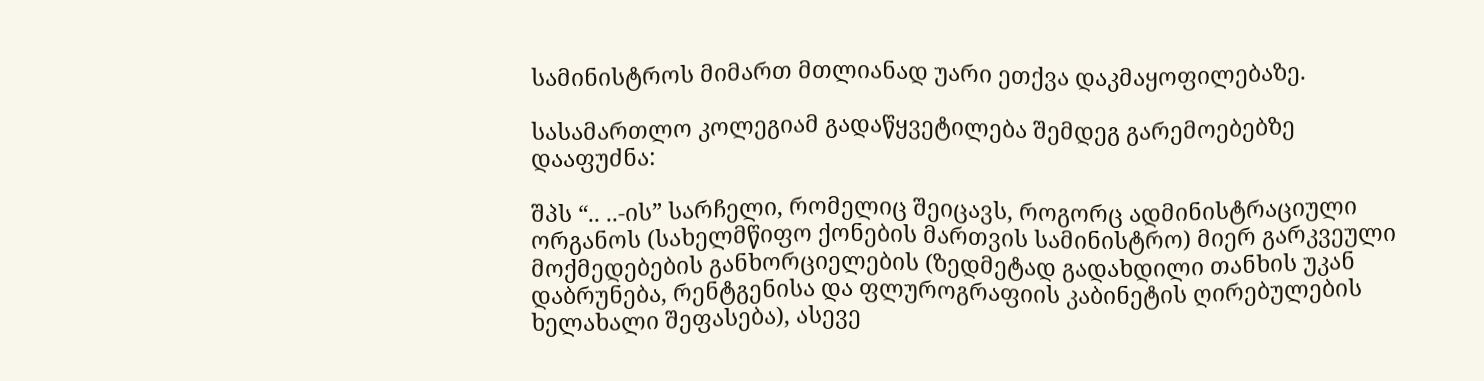სამინისტროს მიმართ მთლიანად უარი ეთქვა დაკმაყოფილებაზე.

სასამართლო კოლეგიამ გადაწყვეტილება შემდეგ გარემოებებზე დააფუძნა:

შპს “.. ..-ის” სარჩელი, რომელიც შეიცავს, როგორც ადმინისტრაციული ორგანოს (სახელმწიფო ქონების მართვის სამინისტრო) მიერ გარკვეული მოქმედებების განხორციელების (ზედმეტად გადახდილი თანხის უკან დაბრუნება, რენტგენისა და ფლუროგრაფიის კაბინეტის ღირებულების ხელახალი შეფასება), ასევე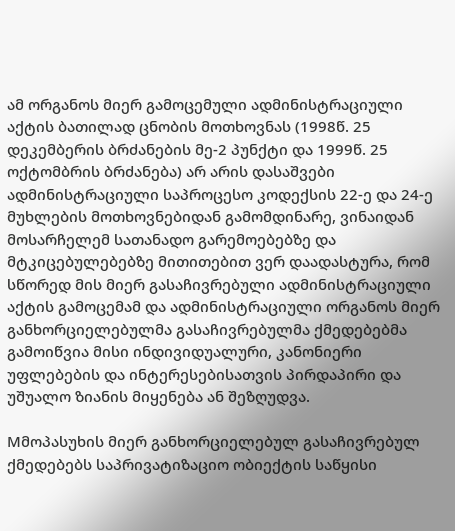ამ ორგანოს მიერ გამოცემული ადმინისტრაციული აქტის ბათილად ცნობის მოთხოვნას (1998წ. 25 დეკემბერის ბრძანების მე-2 პუნქტი და 1999წ. 25 ოქტომბრის ბრძანება) არ არის დასაშვები ადმინისტრაციული საპროცესო კოდექსის 22-ე და 24-ე მუხლების მოთხოვნებიდან გამომდინარე, ვინაიდან მოსარჩელემ სათანადო გარემოებებზე და მტკიცებულებებზე მითითებით ვერ დაადასტურა, რომ სწორედ მის მიერ გასაჩივრებული ადმინისტრაციული აქტის გამოცემამ და ადმინისტრაციული ორგანოს მიერ განხორციელებულმა გასაჩივრებულმა ქმედებებმა გამოიწვია მისი ინდივიდუალური, კანონიერი უფლებების და ინტერესებისათვის პირდაპირი და უშუალო ზიანის მიყენება ან შეზღუდვა.

Mმოპასუხის მიერ განხორციელებულ გასაჩივრებულ ქმედებებს საპრივატიზაციო ობიექტის საწყისი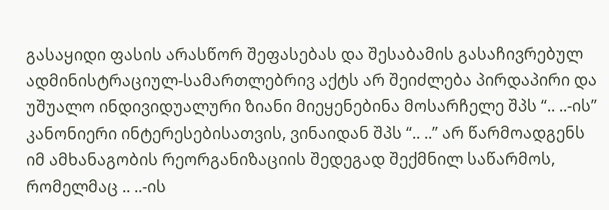გასაყიდი ფასის არასწორ შეფასებას და შესაბამის გასაჩივრებულ ადმინისტრაციულ-სამართლებრივ აქტს არ შეიძლება პირდაპირი და უშუალო ინდივიდუალური ზიანი მიეყენებინა მოსარჩელე შპს “.. ..-ის” კანონიერი ინტერესებისათვის, ვინაიდან შპს “.. ..” არ წარმოადგენს იმ ამხანაგობის რეორგანიზაციის შედეგად შექმნილ საწარმოს, რომელმაც .. ..-ის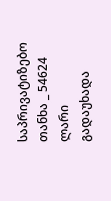საპრივატიზებო თანხა _ 54624 ლარი გადაუხადა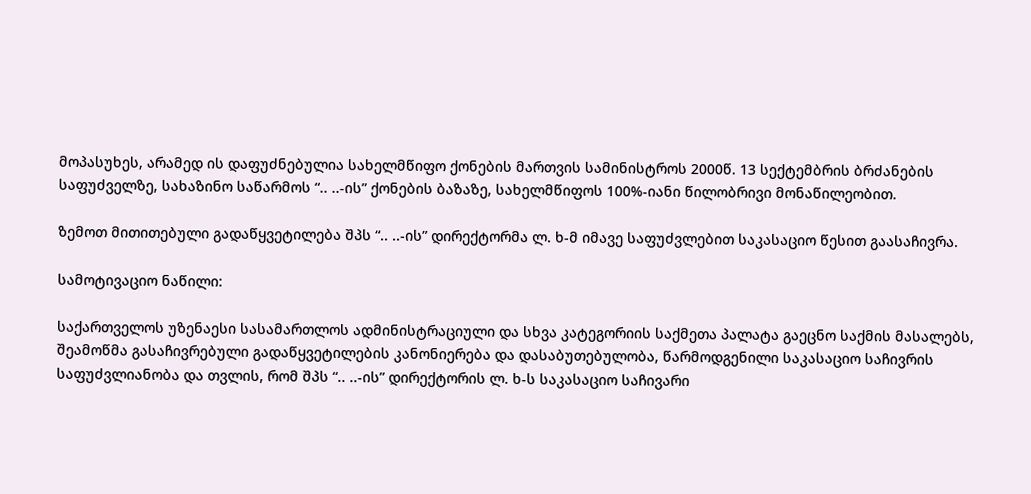მოპასუხეს, არამედ ის დაფუძნებულია სახელმწიფო ქონების მართვის სამინისტროს 2000წ. 13 სექტემბრის ბრძანების საფუძველზე, სახაზინო საწარმოს “.. ..-ის” ქონების ბაზაზე, სახელმწიფოს 100%-იანი წილობრივი მონაწილეობით.

ზემოთ მითითებული გადაწყვეტილება შპს “.. ..-ის” დირექტორმა ლ. ხ-მ იმავე საფუძვლებით საკასაციო წესით გაასაჩივრა.

სამოტივაციო ნაწილი:

საქართველოს უზენაესი სასამართლოს ადმინისტრაციული და სხვა კატეგორიის საქმეთა პალატა გაეცნო საქმის მასალებს, შეამოწმა გასაჩივრებული გადაწყვეტილების კანონიერება და დასაბუთებულობა, წარმოდგენილი საკასაციო საჩივრის საფუძვლიანობა და თვლის, რომ შპს “.. ..-ის” დირექტორის ლ. ხ-ს საკასაციო საჩივარი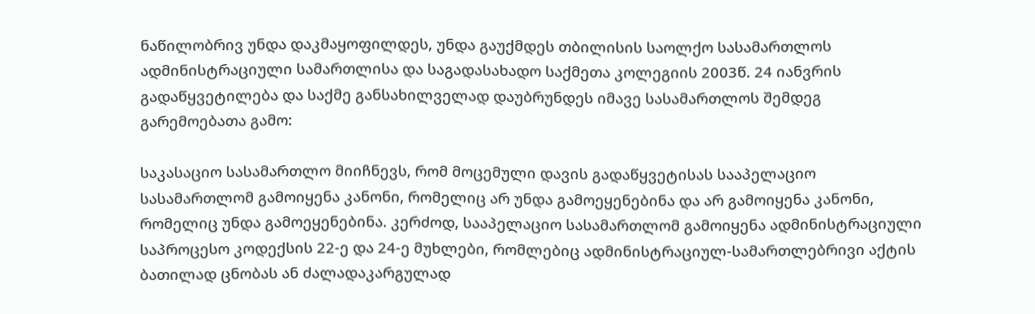ნაწილობრივ უნდა დაკმაყოფილდეს, უნდა გაუქმდეს თბილისის საოლქო სასამართლოს ადმინისტრაციული სამართლისა და საგადასახადო საქმეთა კოლეგიის 2003წ. 24 იანვრის გადაწყვეტილება და საქმე განსახილველად დაუბრუნდეს იმავე სასამართლოს შემდეგ გარემოებათა გამო:

საკასაციო სასამართლო მიიჩნევს, რომ მოცემული დავის გადაწყვეტისას სააპელაციო სასამართლომ გამოიყენა კანონი, რომელიც არ უნდა გამოეყენებინა და არ გამოიყენა კანონი, რომელიც უნდა გამოეყენებინა. კერძოდ, სააპელაციო სასამართლომ გამოიყენა ადმინისტრაციული საპროცესო კოდექსის 22-ე და 24-ე მუხლები, რომლებიც ადმინისტრაციულ-სამართლებრივი აქტის ბათილად ცნობას ან ძალადაკარგულად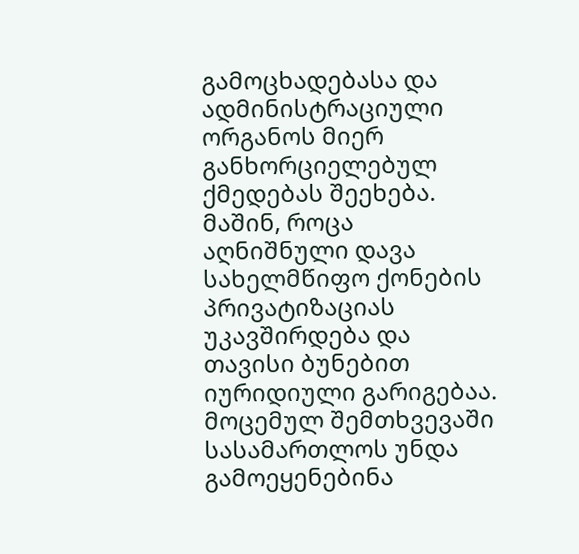გამოცხადებასა და ადმინისტრაციული ორგანოს მიერ განხორციელებულ ქმედებას შეეხება. მაშინ, როცა აღნიშნული დავა სახელმწიფო ქონების პრივატიზაციას უკავშირდება და თავისი ბუნებით იურიდიული გარიგებაა. მოცემულ შემთხვევაში სასამართლოს უნდა გამოეყენებინა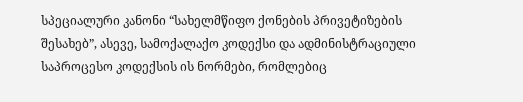სპეციალური კანონი “სახელმწიფო ქონების პრივეტიზების შესახებ”, ასევე, სამოქალაქო კოდექსი და ადმინისტრაციული საპროცესო კოდექსის ის ნორმები, რომლებიც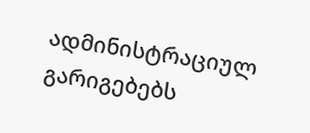ადმინისტრაციულ გარიგებებს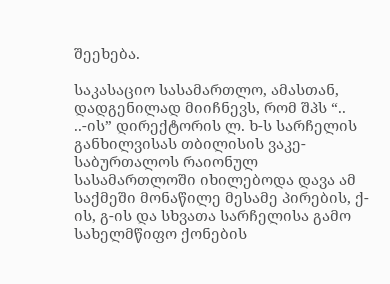შეეხება.

საკასაციო სასამართლო, ამასთან, დადგენილად მიიჩნევს, რომ შპს “.. ..-ის” დირექტორის ლ. ხ-ს სარჩელის განხილვისას თბილისის ვაკე-საბურთალოს რაიონულ სასამართლოში იხილებოდა დავა ამ საქმეში მონაწილე მესამე პირების, ქ-ის, გ-ის და სხვათა სარჩელისა გამო სახელმწიფო ქონების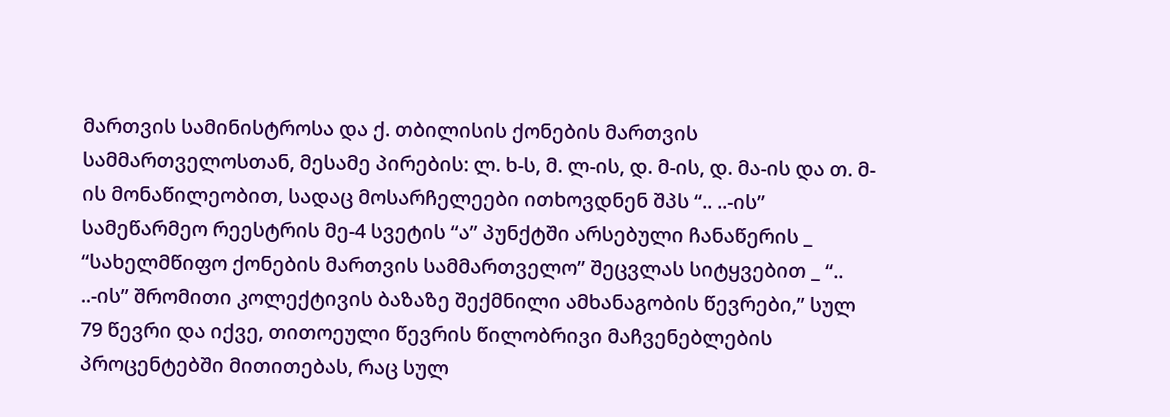მართვის სამინისტროსა და ქ. თბილისის ქონების მართვის სამმართველოსთან, მესამე პირების: ლ. ხ-ს, მ. ლ-ის, დ. მ-ის, დ. მა-ის და თ. მ-ის მონაწილეობით, სადაც მოსარჩელეები ითხოვდნენ შპს “.. ..-ის” სამეწარმეო რეესტრის მე-4 სვეტის “ა” პუნქტში არსებული ჩანაწერის _ “სახელმწიფო ქონების მართვის სამმართველო” შეცვლას სიტყვებით _ “.. ..-ის” შრომითი კოლექტივის ბაზაზე შექმნილი ამხანაგობის წევრები,” სულ 79 წევრი და იქვე, თითოეული წევრის წილობრივი მაჩვენებლების პროცენტებში მითითებას, რაც სულ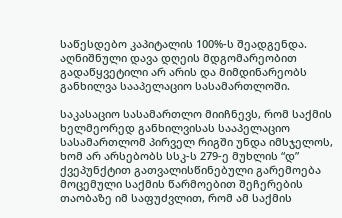საწესდებო კაპიტალის 100%-ს შეადგენდა. აღნიშნული დავა დღეის მდგომარეობით გადაწყვეტილი არ არის და მიმდინარეობს განხილვა სააპელაციო სასამართლოში.

საკასაციო სასამართლო მიიჩნევს, რომ საქმის ხელმეორედ განხილვისას სააპელაციო სასამართლომ პირველ რიგში უნდა იმსჯელოს, ხომ არ არსებობს სსკ-ს 279-ე მუხლის “დ” ქვეპუნქტით გათვალისწინებული გარემოება მოცემული საქმის წარმოებით შეჩერების თაობაზე იმ საფუძვლით, რომ ამ საქმის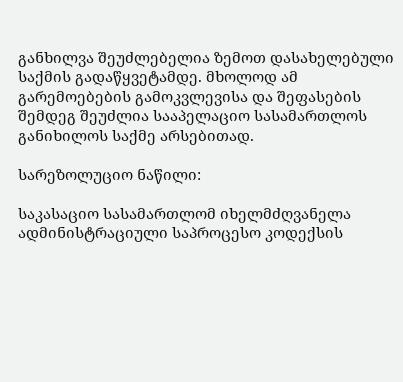განხილვა შეუძლებელია ზემოთ დასახელებული საქმის გადაწყვეტამდე. მხოლოდ ამ გარემოებების გამოკვლევისა და შეფასების შემდეგ შეუძლია სააპელაციო სასამართლოს განიხილოს საქმე არსებითად.

სარეზოლუციო ნაწილი:

საკასაციო სასამართლომ იხელმძღვანელა ადმინისტრაციული საპროცესო კოდექსის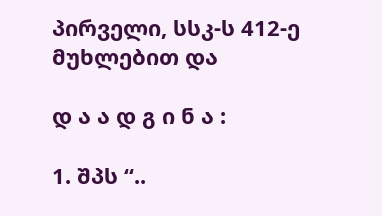პირველი, სსკ-ს 412-ე მუხლებით და

დ ა ა დ გ ი ნ ა :

1. შპს “..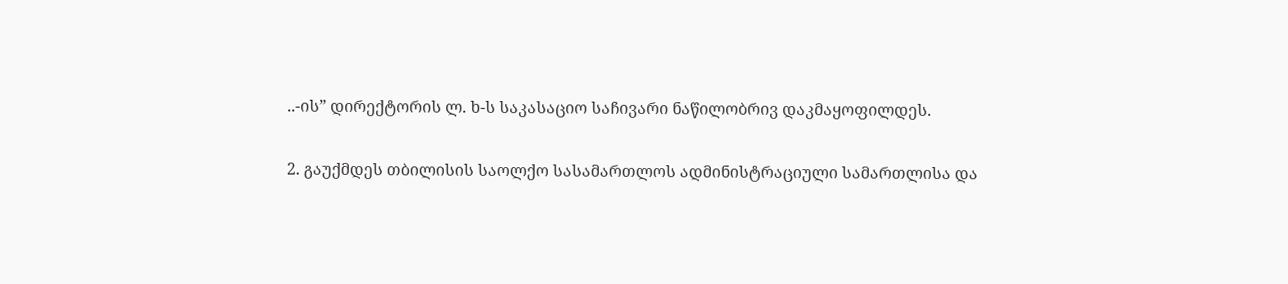..-ის” დირექტორის ლ. ხ-ს საკასაციო საჩივარი ნაწილობრივ დაკმაყოფილდეს.

2. გაუქმდეს თბილისის საოლქო სასამართლოს ადმინისტრაციული სამართლისა და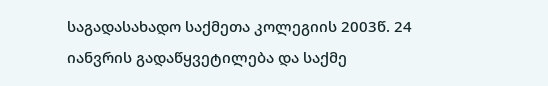საგადასახადო საქმეთა კოლეგიის 2003წ. 24 იანვრის გადაწყვეტილება და საქმე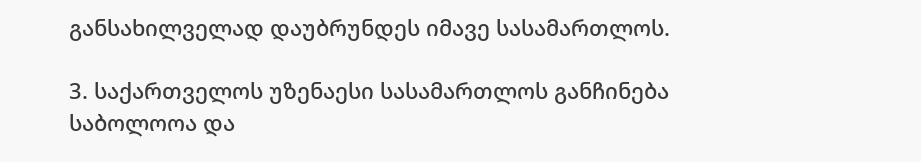განსახილველად დაუბრუნდეს იმავე სასამართლოს.

3. საქართველოს უზენაესი სასამართლოს განჩინება საბოლოოა და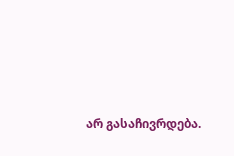არ გასაჩივრდება.